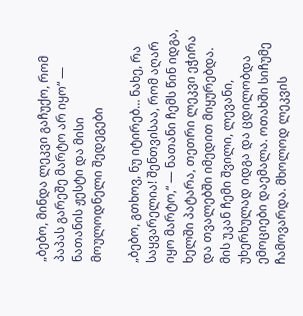„ბებო, მინდა ლეკვი გაჩუქო, რომ პაპას გარეშე მარტო არ იყო“ — ნათანის ჟესტი და მისი მოულოდნელი შედეგები

„ბებო, გთხოვ, ნუ იტირებ… ნახე, რა საყვარელია! შენთვისაა, რომ აღარ იყო მარტო,“ — ნათანი ჩემს წინ იდგა, ხელში პატარა, თეთრი ლეკვი ეჭირა და თვალებში იმედით მიყურებდა. მის უკან ჩემი შვილი, ლევანი, უხერხულად იდგა და ცდილობდა ემოციები დაემალა. ოთახში სიჩუმე ჩამოვარდა. მხოლოდ ლეკვის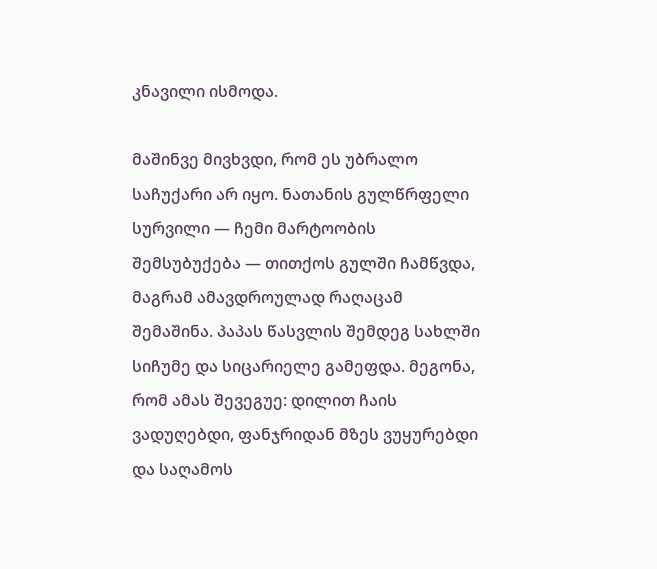კნავილი ისმოდა.

მაშინვე მივხვდი, რომ ეს უბრალო საჩუქარი არ იყო. ნათანის გულწრფელი სურვილი — ჩემი მარტოობის შემსუბუქება — თითქოს გულში ჩამწვდა, მაგრამ ამავდროულად რაღაცამ შემაშინა. პაპას წასვლის შემდეგ სახლში სიჩუმე და სიცარიელე გამეფდა. მეგონა, რომ ამას შევეგუე: დილით ჩაის ვადუღებდი, ფანჯრიდან მზეს ვუყურებდი და საღამოს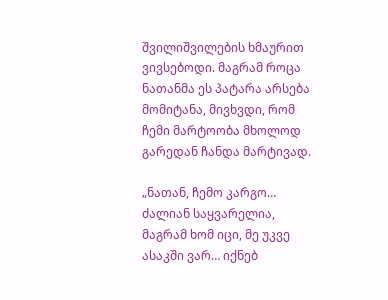შვილიშვილების ხმაურით ვივსებოდი. მაგრამ როცა ნათანმა ეს პატარა არსება მომიტანა, მივხვდი, რომ ჩემი მარტოობა მხოლოდ გარედან ჩანდა მარტივად.

„ნათან, ჩემო კარგო… ძალიან საყვარელია, მაგრამ ხომ იცი, მე უკვე ასაკში ვარ… იქნებ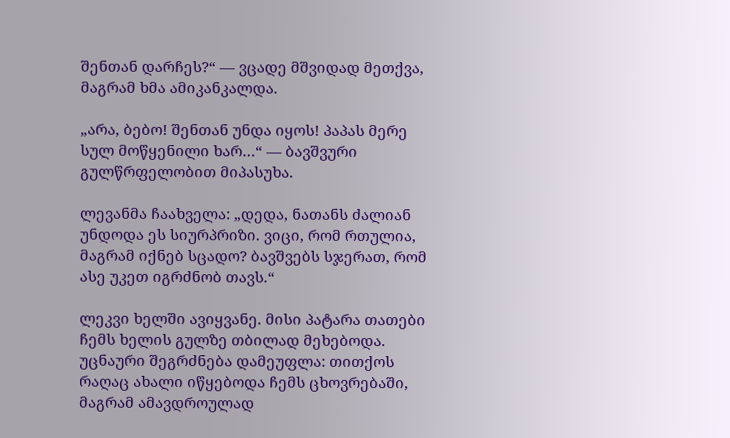შენთან დარჩეს?“ — ვცადე მშვიდად მეთქვა, მაგრამ ხმა ამიკანკალდა.

„არა, ბებო! შენთან უნდა იყოს! პაპას მერე სულ მოწყენილი ხარ…“ — ბავშვური გულწრფელობით მიპასუხა.

ლევანმა ჩაახველა: „დედა, ნათანს ძალიან უნდოდა ეს სიურპრიზი. ვიცი, რომ რთულია, მაგრამ იქნებ სცადო? ბავშვებს სჯერათ, რომ ასე უკეთ იგრძნობ თავს.“

ლეკვი ხელში ავიყვანე. მისი პატარა თათები ჩემს ხელის გულზე თბილად მეხებოდა. უცნაური შეგრძნება დამეუფლა: თითქოს რაღაც ახალი იწყებოდა ჩემს ცხოვრებაში, მაგრამ ამავდროულად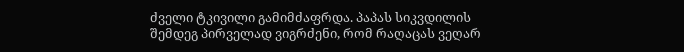ძველი ტკივილი გამიმძაფრდა. პაპას სიკვდილის შემდეგ პირველად ვიგრძენი, რომ რაღაცას ვეღარ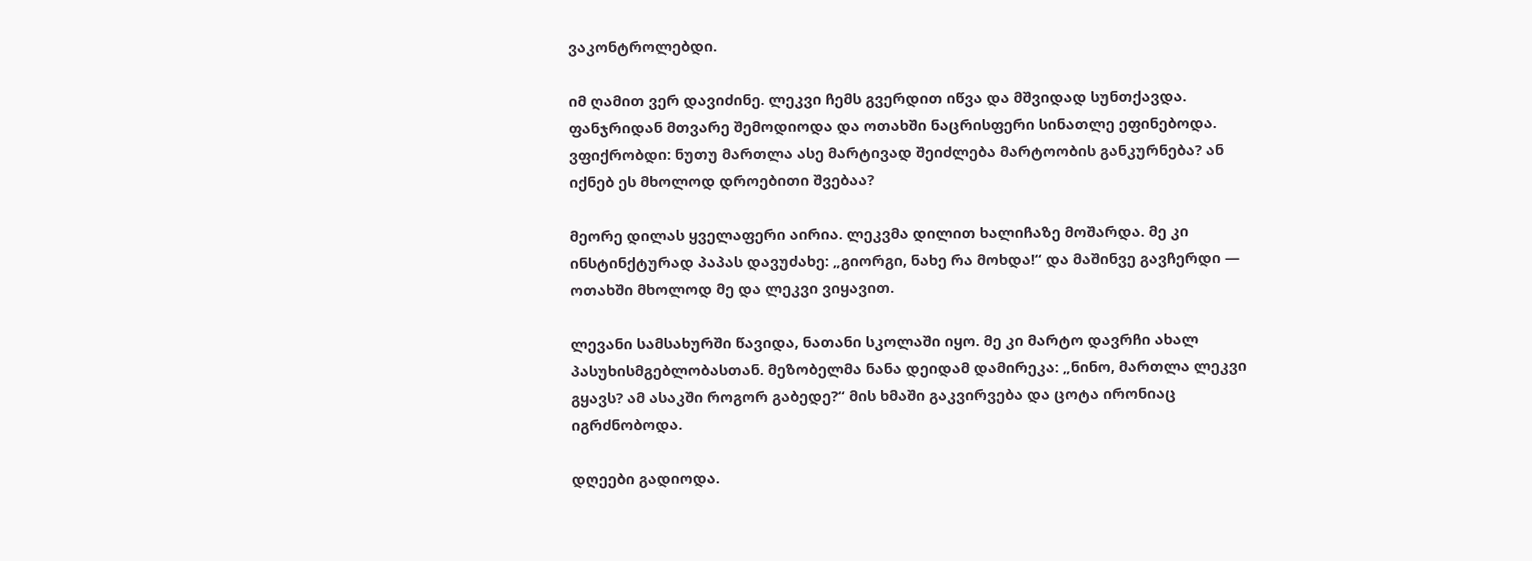ვაკონტროლებდი.

იმ ღამით ვერ დავიძინე. ლეკვი ჩემს გვერდით იწვა და მშვიდად სუნთქავდა. ფანჯრიდან მთვარე შემოდიოდა და ოთახში ნაცრისფერი სინათლე ეფინებოდა. ვფიქრობდი: ნუთუ მართლა ასე მარტივად შეიძლება მარტოობის განკურნება? ან იქნებ ეს მხოლოდ დროებითი შვებაა?

მეორე დილას ყველაფერი აირია. ლეკვმა დილით ხალიჩაზე მოშარდა. მე კი ინსტინქტურად პაპას დავუძახე: „გიორგი, ნახე რა მოხდა!“ და მაშინვე გავჩერდი — ოთახში მხოლოდ მე და ლეკვი ვიყავით.

ლევანი სამსახურში წავიდა, ნათანი სკოლაში იყო. მე კი მარტო დავრჩი ახალ პასუხისმგებლობასთან. მეზობელმა ნანა დეიდამ დამირეკა: „ნინო, მართლა ლეკვი გყავს? ამ ასაკში როგორ გაბედე?“ მის ხმაში გაკვირვება და ცოტა ირონიაც იგრძნობოდა.

დღეები გადიოდა.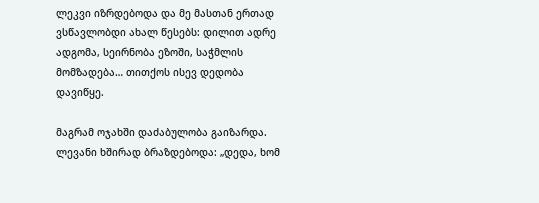ლეკვი იზრდებოდა და მე მასთან ერთად ვსწავლობდი ახალ წესებს: დილით ადრე ადგომა, სეირნობა ეზოში, საჭმლის მომზადება… თითქოს ისევ დედობა დავიწყე.

მაგრამ ოჯახში დაძაბულობა გაიზარდა. ლევანი ხშირად ბრაზდებოდა: „დედა, ხომ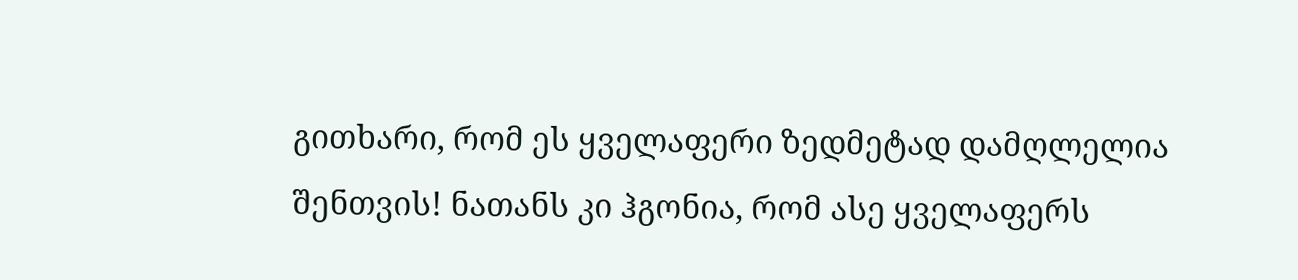გითხარი, რომ ეს ყველაფერი ზედმეტად დამღლელია შენთვის! ნათანს კი ჰგონია, რომ ასე ყველაფერს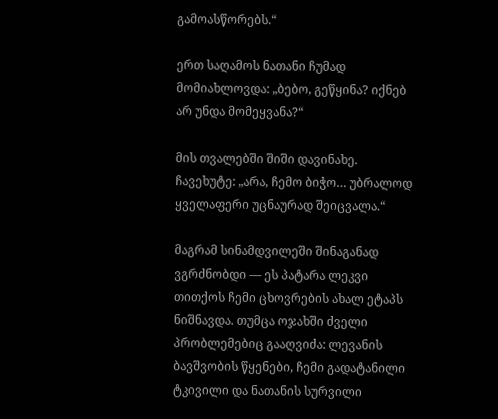გამოასწორებს.“

ერთ საღამოს ნათანი ჩუმად მომიახლოვდა: „ბებო, გეწყინა? იქნებ არ უნდა მომეყვანა?“

მის თვალებში შიში დავინახე. ჩავეხუტე: „არა, ჩემო ბიჭო… უბრალოდ ყველაფერი უცნაურად შეიცვალა.“

მაგრამ სინამდვილეში შინაგანად ვგრძნობდი — ეს პატარა ლეკვი თითქოს ჩემი ცხოვრების ახალ ეტაპს ნიშნავდა. თუმცა ოჯახში ძველი პრობლემებიც გააღვიძა: ლევანის ბავშვობის წყენები, ჩემი გადატანილი ტკივილი და ნათანის სურვილი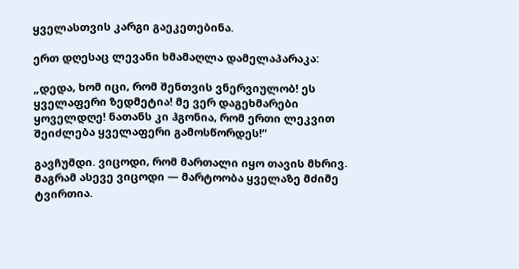ყველასთვის კარგი გაეკეთებინა.

ერთ დღესაც ლევანი ხმამაღლა დამელაპარაკა:

„დედა, ხომ იცი, რომ შენთვის ვნერვიულობ! ეს ყველაფერი ზედმეტია! მე ვერ დაგეხმარები ყოველდღე! ნათანს კი ჰგონია, რომ ერთი ლეკვით შეიძლება ყველაფერი გამოსწორდეს!“

გავჩუმდი. ვიცოდი, რომ მართალი იყო თავის მხრივ. მაგრამ ასევე ვიცოდი — მარტოობა ყველაზე მძიმე ტვირთია.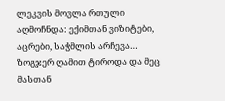ლეკვის მოვლა რთული აღმოჩნდა: ექიმთან ვიზიტები, აცრები, საჭმლის არჩევა… ზოგჯერ ღამით ტიროდა და მეც მასთან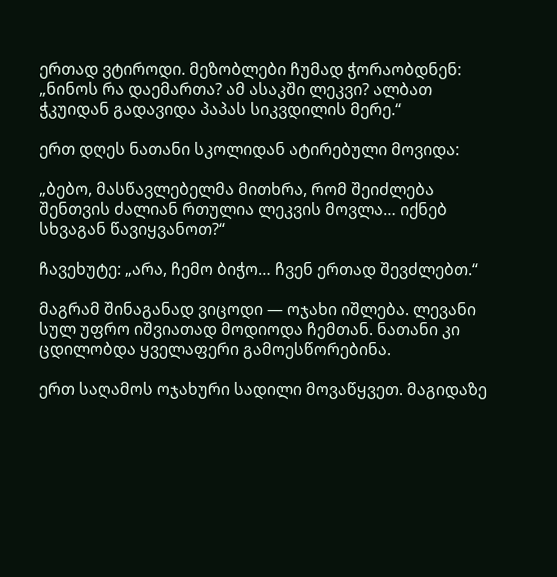ერთად ვტიროდი. მეზობლები ჩუმად ჭორაობდნენ: „ნინოს რა დაემართა? ამ ასაკში ლეკვი? ალბათ ჭკუიდან გადავიდა პაპას სიკვდილის მერე.“

ერთ დღეს ნათანი სკოლიდან ატირებული მოვიდა:

„ბებო, მასწავლებელმა მითხრა, რომ შეიძლება შენთვის ძალიან რთულია ლეკვის მოვლა… იქნებ სხვაგან წავიყვანოთ?“

ჩავეხუტე: „არა, ჩემო ბიჭო… ჩვენ ერთად შევძლებთ.“

მაგრამ შინაგანად ვიცოდი — ოჯახი იშლება. ლევანი სულ უფრო იშვიათად მოდიოდა ჩემთან. ნათანი კი ცდილობდა ყველაფერი გამოესწორებინა.

ერთ საღამოს ოჯახური სადილი მოვაწყვეთ. მაგიდაზე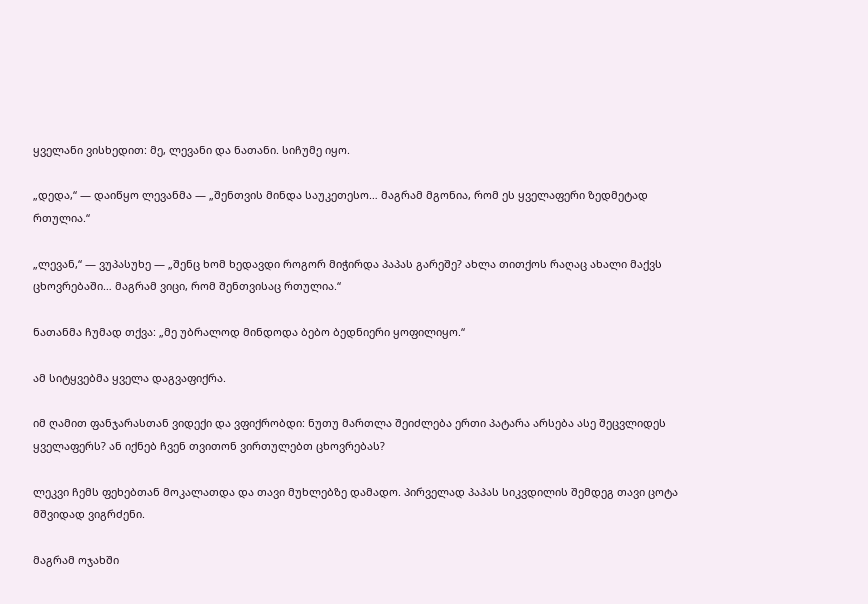ყველანი ვისხედით: მე, ლევანი და ნათანი. სიჩუმე იყო.

„დედა,“ — დაიწყო ლევანმა — „შენთვის მინდა საუკეთესო… მაგრამ მგონია, რომ ეს ყველაფერი ზედმეტად რთულია.“

„ლევან,“ — ვუპასუხე — „შენც ხომ ხედავდი როგორ მიჭირდა პაპას გარეშე? ახლა თითქოს რაღაც ახალი მაქვს ცხოვრებაში… მაგრამ ვიცი, რომ შენთვისაც რთულია.“

ნათანმა ჩუმად თქვა: „მე უბრალოდ მინდოდა ბებო ბედნიერი ყოფილიყო.“

ამ სიტყვებმა ყველა დაგვაფიქრა.

იმ ღამით ფანჯარასთან ვიდექი და ვფიქრობდი: ნუთუ მართლა შეიძლება ერთი პატარა არსება ასე შეცვლიდეს ყველაფერს? ან იქნებ ჩვენ თვითონ ვირთულებთ ცხოვრებას?

ლეკვი ჩემს ფეხებთან მოკალათდა და თავი მუხლებზე დამადო. პირველად პაპას სიკვდილის შემდეგ თავი ცოტა მშვიდად ვიგრძენი.

მაგრამ ოჯახში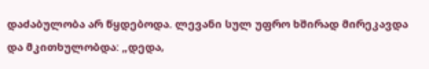დაძაბულობა არ წყდებოდა. ლევანი სულ უფრო ხშირად მირეკავდა და მკითხულობდა: „დედა,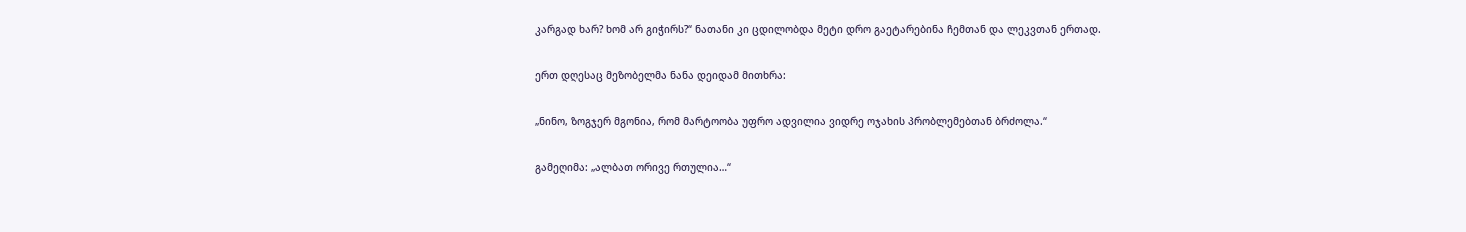კარგად ხარ? ხომ არ გიჭირს?“ ნათანი კი ცდილობდა მეტი დრო გაეტარებინა ჩემთან და ლეკვთან ერთად.

ერთ დღესაც მეზობელმა ნანა დეიდამ მითხრა:

„ნინო, ზოგჯერ მგონია, რომ მარტოობა უფრო ადვილია ვიდრე ოჯახის პრობლემებთან ბრძოლა.“

გამეღიმა: „ალბათ ორივე რთულია…“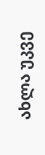ახლა უკვე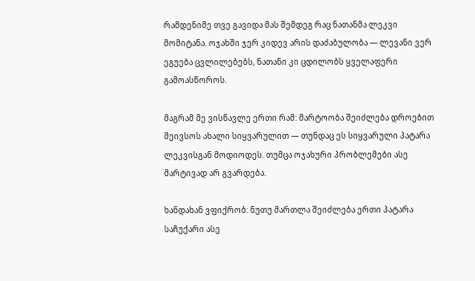რამდენიმე თვე გავიდა მას შემდეგ რაც ნათანმა ლეკვი მომიტანა. ოჯახში ჯერ კიდევ არის დაძაბულობა — ლევანი ვერ ეგუება ცვლილებებს, ნათანი კი ცდილობს ყველაფერი გამოასწოროს.

მაგრამ მე ვისწავლე ერთი რამ: მარტოობა შეიძლება დროებით შეივსოს ახალი სიყვარულით — თუნდაც ეს სიყვარული პატარა ლეკვისგან მოდიოდეს. თუმცა ოჯახური პრობლემები ასე მარტივად არ გვარდება.

ხანდახან ვფიქრობ: ნუთუ მართლა შეიძლება ერთი პატარა საჩუქარი ასე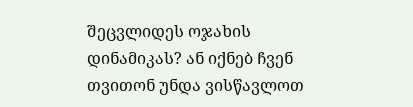შეცვლიდეს ოჯახის დინამიკას? ან იქნებ ჩვენ თვითონ უნდა ვისწავლოთ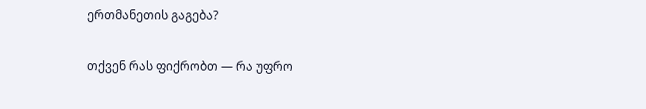ერთმანეთის გაგება?

თქვენ რას ფიქრობთ — რა უფრო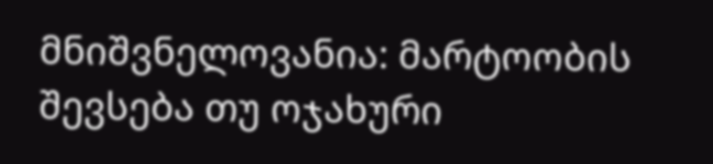მნიშვნელოვანია: მარტოობის შევსება თუ ოჯახური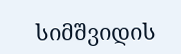სიმშვიდის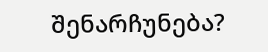შენარჩუნება?